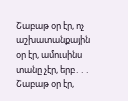Շաբաթ օր էր, ոչ աշխատանքային օր էր, ամուսինս տանը չէր, երբ․․․
Շաբաթ օր էր,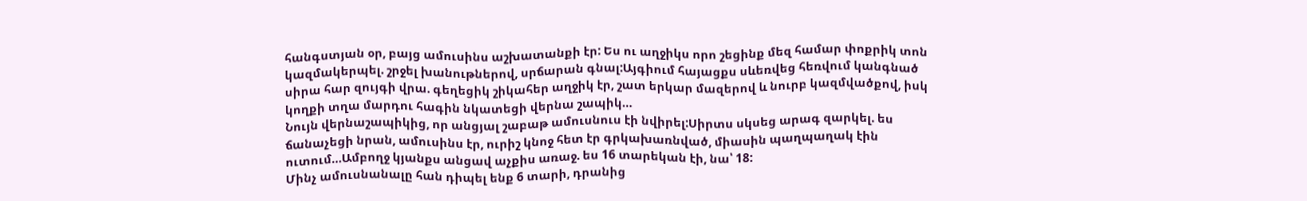հանգստյան օր, բայց ամուսինս աշխատանքի էր: Ես ու աղջիկս որո շեցինք մեզ համար փոքրիկ տոն կազմակերպել. շրջել խանութներով, սրճարան գնալ:Այգիում հայացքս սևեռվեց հեռվում կանգնած սիրա հար զույգի վրա. գեղեցիկ շիկահեր աղջիկ էր, շատ երկար մազերով և նուրբ կազմվածքով, իսկ կողքի տղա մարդու հագին նկատեցի վերնա շապիկ…
Նույն վերնաշապիկից, որ անցյալ շաբաթ ամուսնուս էի նվիրել:Սիրտս սկսեց արագ զարկել. ես ճանաչեցի նրան, ամուսինս էր, ուրիշ կնոջ հետ էր գրկախառնված, միասին պաղպաղակ էին ուտում…Ամբողջ կյանքս անցավ աչքիս առաջ. ես 16 տարեկան էի, նա՝ 18:
Մինչ ամուսնանալը հան դիպել ենք 6 տարի, դրանից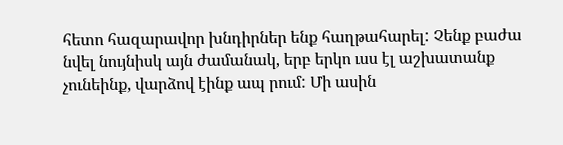հետո հազարավոր խնդիրներ ենք հաղթահարել: Չենք բաժա նվել նույնիսկ այն ժամանակ, երբ երկո ւսս էլ աշխատանք չունեինք, վարձով էինք ապ րում: Մի ասին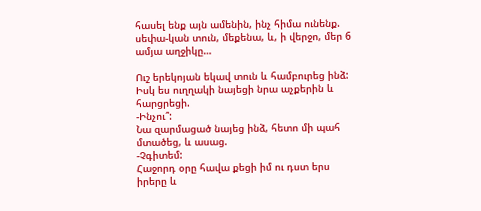հասել ենք այն ամենին, ինչ հիմա ունենք. սեփա-կան տուն, մեքենա, և, ի վերջո, մեր 6 ամյա աղջիկը…

Ուշ երեկոյան եկավ տուն և համբուրեց ինձ: Իսկ ես ուղղակի նայեցի նրա աչքերին և հարցրեցի.
-Ինչու՞:
Նա զարմացած նայեց ինձ, հետո մի պահ մտածեց, և ասաց.
-Չգիտեմ:
Հաջորդ օրը հավա քեցի իմ ու դստ երս իրերը և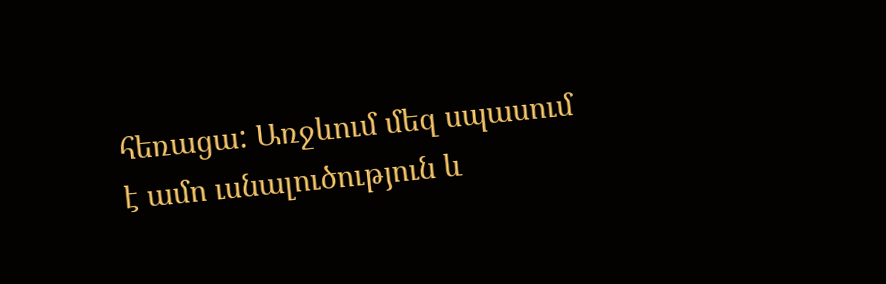հեռացա: Առջևում մեզ սպասում է ամո ւսնալուծություն և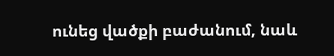ունեց վածքի բաժանում, նաև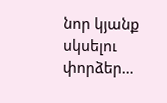նոր կյանք սկսելու փորձեր…